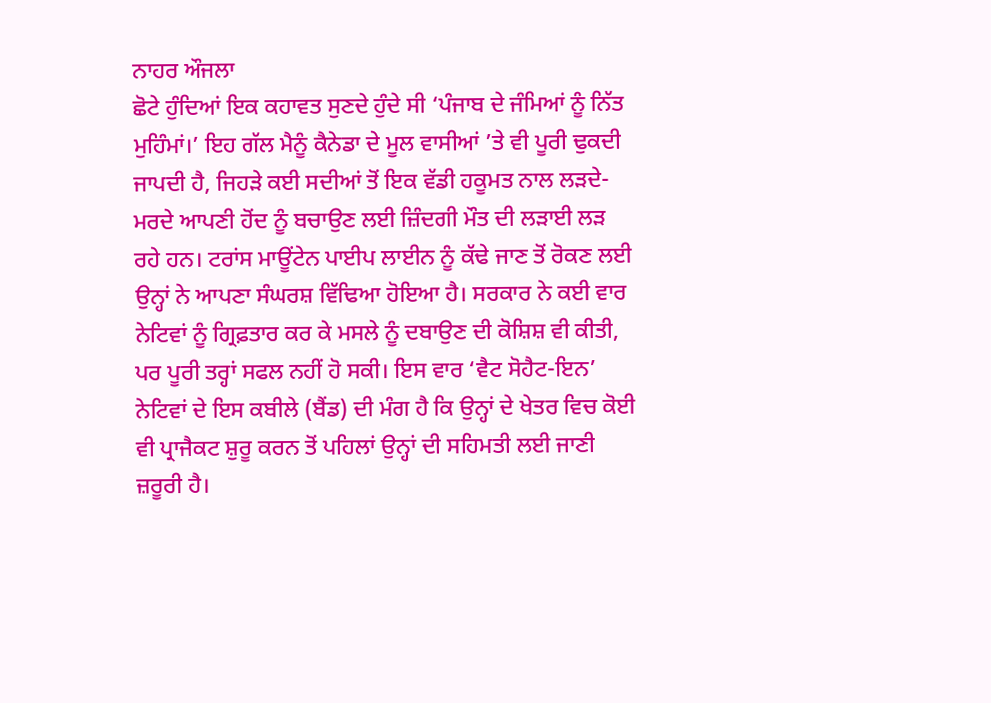ਨਾਹਰ ਔਜਲਾ
ਛੋਟੇ ਹੁੰਦਿਆਂ ਇਕ ਕਹਾਵਤ ਸੁਣਦੇ ਹੁੰਦੇ ਸੀ ‘ਪੰਜਾਬ ਦੇ ਜੰਮਿਆਂ ਨੂੰ ਨਿੱਤ ਮੁਹਿੰਮਾਂ।’ ਇਹ ਗੱਲ ਮੈਨੂੰ ਕੈਨੇਡਾ ਦੇ ਮੂਲ ਵਾਸੀਆਂ ’ਤੇ ਵੀ ਪੂਰੀ ਢੁਕਦੀ ਜਾਪਦੀ ਹੈ, ਜਿਹੜੇ ਕਈ ਸਦੀਆਂ ਤੋਂ ਇਕ ਵੱਡੀ ਹਕੂਮਤ ਨਾਲ ਲੜਦੇ-ਮਰਦੇ ਆਪਣੀ ਹੋਂਦ ਨੂੰ ਬਚਾਉਣ ਲਈ ਜ਼ਿੰਦਗੀ ਮੌਤ ਦੀ ਲੜਾਈ ਲੜ ਰਹੇ ਹਨ। ਟਰਾਂਸ ਮਾਊਂਟੇਨ ਪਾਈਪ ਲਾਈਨ ਨੂੰ ਕੱਢੇ ਜਾਣ ਤੋਂ ਰੋਕਣ ਲਈ ਉਨ੍ਹਾਂ ਨੇ ਆਪਣਾ ਸੰਘਰਸ਼ ਵਿੱਢਿਆ ਹੋਇਆ ਹੈ। ਸਰਕਾਰ ਨੇ ਕਈ ਵਾਰ ਨੇਟਿਵਾਂ ਨੂੰ ਗ੍ਰਿਫ਼ਤਾਰ ਕਰ ਕੇ ਮਸਲੇ ਨੂੰ ਦਬਾਉਣ ਦੀ ਕੋਸ਼ਿਸ਼ ਵੀ ਕੀਤੀ, ਪਰ ਪੂਰੀ ਤਰ੍ਹਾਂ ਸਫਲ ਨਹੀਂ ਹੋ ਸਕੀ। ਇਸ ਵਾਰ ‘ਵੈਟ ਸੋਹੈਟ-ਇਨ’ ਨੇਟਿਵਾਂ ਦੇ ਇਸ ਕਬੀਲੇ (ਬੈਂਡ) ਦੀ ਮੰਗ ਹੈ ਕਿ ਉਨ੍ਹਾਂ ਦੇ ਖੇਤਰ ਵਿਚ ਕੋਈ ਵੀ ਪ੍ਰਾਜੈਕਟ ਸ਼ੁਰੂ ਕਰਨ ਤੋਂ ਪਹਿਲਾਂ ਉਨ੍ਹਾਂ ਦੀ ਸਹਿਮਤੀ ਲਈ ਜਾਣੀ ਜ਼ਰੂਰੀ ਹੈ।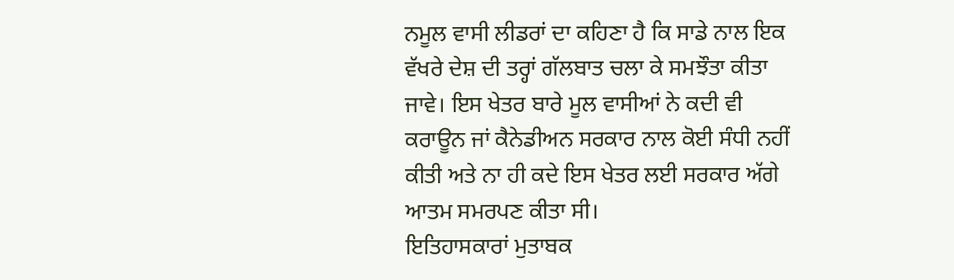ਨਮੂਲ ਵਾਸੀ ਲੀਡਰਾਂ ਦਾ ਕਹਿਣਾ ਹੈ ਕਿ ਸਾਡੇ ਨਾਲ ਇਕ ਵੱਖਰੇ ਦੇਸ਼ ਦੀ ਤਰ੍ਹਾਂ ਗੱਲਬਾਤ ਚਲਾ ਕੇ ਸਮਝੌਤਾ ਕੀਤਾ ਜਾਵੇ। ਇਸ ਖੇਤਰ ਬਾਰੇ ਮੂਲ ਵਾਸੀਆਂ ਨੇ ਕਦੀ ਵੀ ਕਰਾਊਨ ਜਾਂ ਕੈਨੇਡੀਅਨ ਸਰਕਾਰ ਨਾਲ ਕੋਈ ਸੰਧੀ ਨਹੀਂ ਕੀਤੀ ਅਤੇ ਨਾ ਹੀ ਕਦੇ ਇਸ ਖੇਤਰ ਲਈ ਸਰਕਾਰ ਅੱਗੇ ਆਤਮ ਸਮਰਪਣ ਕੀਤਾ ਸੀ।
ਇਤਿਹਾਸਕਾਰਾਂ ਮੁਤਾਬਕ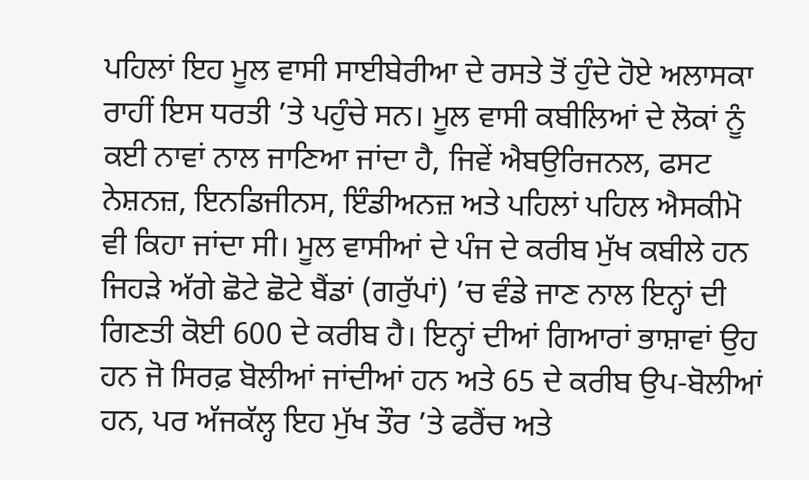ਪਹਿਲਾਂ ਇਹ ਮੂਲ ਵਾਸੀ ਸਾਈਬੇਰੀਆ ਦੇ ਰਸਤੇ ਤੋਂ ਹੁੰਦੇ ਹੋਏ ਅਲਾਸਕਾ ਰਾਹੀਂ ਇਸ ਧਰਤੀ ’ਤੇ ਪਹੁੰਚੇ ਸਨ। ਮੂਲ ਵਾਸੀ ਕਬੀਲਿਆਂ ਦੇ ਲੋਕਾਂ ਨੂੰ ਕਈ ਨਾਵਾਂ ਨਾਲ ਜਾਣਿਆ ਜਾਂਦਾ ਹੈ, ਜਿਵੇਂ ਐਬਉਰਿਜਨਲ, ਫਸਟ ਨੇਸ਼ਨਜ਼, ਇਨਡਿਜੀਨਸ, ਇੰਡੀਅਨਜ਼ ਅਤੇ ਪਹਿਲਾਂ ਪਹਿਲ ਐਸਕੀਮੋ ਵੀ ਕਿਹਾ ਜਾਂਦਾ ਸੀ। ਮੂਲ ਵਾਸੀਆਂ ਦੇ ਪੰਜ ਦੇ ਕਰੀਬ ਮੁੱਖ ਕਬੀਲੇ ਹਨ ਜਿਹੜੇ ਅੱਗੇ ਛੋਟੇ ਛੋਟੇ ਬੈਂਡਾਂ (ਗਰੁੱਪਾਂ) ’ਚ ਵੰਡੇ ਜਾਣ ਨਾਲ ਇਨ੍ਹਾਂ ਦੀ ਗਿਣਤੀ ਕੋਈ 600 ਦੇ ਕਰੀਬ ਹੈ। ਇਨ੍ਹਾਂ ਦੀਆਂ ਗਿਆਰਾਂ ਭਾਸ਼ਾਵਾਂ ਉਹ ਹਨ ਜੋ ਸਿਰਫ਼ ਬੋਲੀਆਂ ਜਾਂਦੀਆਂ ਹਨ ਅਤੇ 65 ਦੇ ਕਰੀਬ ਉਪ-ਬੋਲੀਆਂ ਹਨ, ਪਰ ਅੱਜਕੱਲ੍ਹ ਇਹ ਮੁੱਖ ਤੌਰ ’ਤੇ ਫਰੈਂਚ ਅਤੇ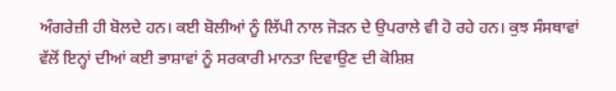ਅੰਗਰੇਜ਼ੀ ਹੀ ਬੋਲਦੇ ਹਨ। ਕਈ ਬੋਲੀਆਂ ਨੂੰ ਲਿੱਪੀ ਨਾਲ ਜੋੜਨ ਦੇ ਉਪਰਾਲੇ ਵੀ ਹੋ ਰਹੇ ਹਨ। ਕੁਝ ਸੰਸਥਾਵਾਂ ਵੱਲੋਂ ਇਨ੍ਹਾਂ ਦੀਆਂ ਕਈ ਭਾਸ਼ਾਵਾਂ ਨੂੰ ਸਰਕਾਰੀ ਮਾਨਤਾ ਦਿਵਾਉਣ ਦੀ ਕੋਸ਼ਿਸ਼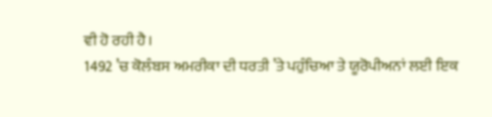ਵੀ ਹੋ ਰਹੀ ਹੈ।
1492 ’ਚ ਕੋਲੰਬਸ ਅਮਰੀਕਾ ਦੀ ਧਰਤੀ ’ਤੇ ਪਹੁੰਚਿਆ ਤੇ ਯੂਰੋਪੀਅਨਾਂ ਲਈ ਇਕ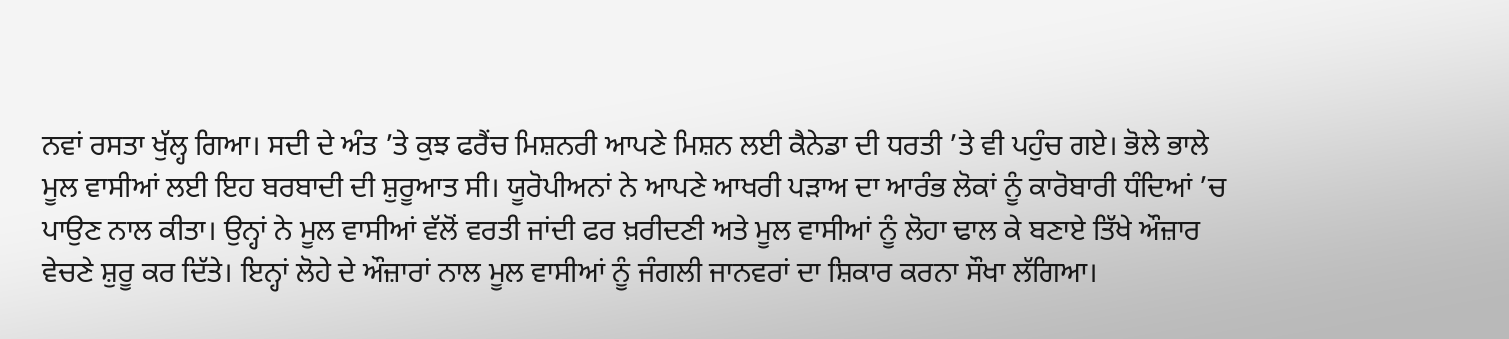ਨਵਾਂ ਰਸਤਾ ਖੁੱਲ੍ਹ ਗਿਆ। ਸਦੀ ਦੇ ਅੰਤ ’ਤੇ ਕੁਝ ਫਰੈਂਚ ਮਿਸ਼ਨਰੀ ਆਪਣੇ ਮਿਸ਼ਨ ਲਈ ਕੈਨੇਡਾ ਦੀ ਧਰਤੀ ’ਤੇ ਵੀ ਪਹੁੰਚ ਗਏ। ਭੋਲੇ ਭਾਲੇ ਮੂਲ ਵਾਸੀਆਂ ਲਈ ਇਹ ਬਰਬਾਦੀ ਦੀ ਸ਼ੁਰੂਆਤ ਸੀ। ਯੂਰੋਪੀਅਨਾਂ ਨੇ ਆਪਣੇ ਆਖਰੀ ਪੜਾਅ ਦਾ ਆਰੰਭ ਲੋਕਾਂ ਨੂੰ ਕਾਰੋਬਾਰੀ ਧੰਦਿਆਂ ’ਚ ਪਾਉਣ ਨਾਲ ਕੀਤਾ। ਉਨ੍ਹਾਂ ਨੇ ਮੂਲ ਵਾਸੀਆਂ ਵੱਲੋਂ ਵਰਤੀ ਜਾਂਦੀ ਫਰ ਖ਼ਰੀਦਣੀ ਅਤੇ ਮੂਲ ਵਾਸੀਆਂ ਨੂੰ ਲੋਹਾ ਢਾਲ ਕੇ ਬਣਾਏ ਤਿੱਖੇ ਔਜ਼ਾਰ ਵੇਚਣੇ ਸ਼ੁਰੂ ਕਰ ਦਿੱਤੇ। ਇਨ੍ਹਾਂ ਲੋਹੇ ਦੇ ਔਜ਼ਾਰਾਂ ਨਾਲ ਮੂਲ ਵਾਸੀਆਂ ਨੂੰ ਜੰਗਲੀ ਜਾਨਵਰਾਂ ਦਾ ਸ਼ਿਕਾਰ ਕਰਨਾ ਸੌਖਾ ਲੱਗਿਆ।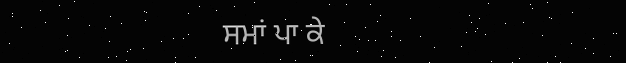ਸਮਾਂ ਪਾ ਕੇ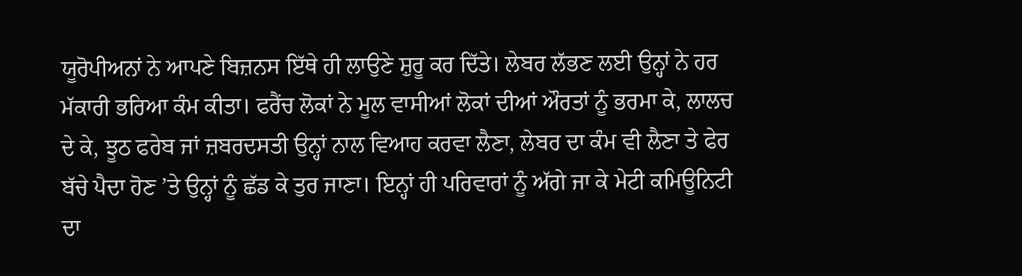ਯੂਰੋਪੀਅਨਾਂ ਨੇ ਆਪਣੇ ਬਿਜ਼ਨਸ ਇੱਥੇ ਹੀ ਲਾਉਣੇ ਸ਼ੁਰੂ ਕਰ ਦਿੱਤੇ। ਲੇਬਰ ਲੱਭਣ ਲਈ ਉਨ੍ਹਾਂ ਨੇ ਹਰ ਮੱਕਾਰੀ ਭਰਿਆ ਕੰਮ ਕੀਤਾ। ਫਰੈਂਚ ਲੋਕਾਂ ਨੇ ਮੂਲ ਵਾਸੀਆਂ ਲੋਕਾਂ ਦੀਆਂ ਔਰਤਾਂ ਨੂੰ ਭਰਮਾ ਕੇ, ਲਾਲਚ ਦੇ ਕੇ, ਝੂਠ ਫਰੇਬ ਜਾਂ ਜ਼ਬਰਦਸਤੀ ਉਨ੍ਹਾਂ ਨਾਲ ਵਿਆਹ ਕਰਵਾ ਲੈਣਾ, ਲੇਬਰ ਦਾ ਕੰਮ ਵੀ ਲੈਣਾ ਤੇ ਫੇਰ ਬੱਚੇ ਪੈਦਾ ਹੋਣ ’ਤੇ ਉਨ੍ਹਾਂ ਨੂੰ ਛੱਡ ਕੇ ਤੁਰ ਜਾਣਾ। ਇਨ੍ਹਾਂ ਹੀ ਪਰਿਵਾਰਾਂ ਨੂੰ ਅੱਗੇ ਜਾ ਕੇ ਮੇਟੀ ਕਮਿਊਨਿਟੀ ਦਾ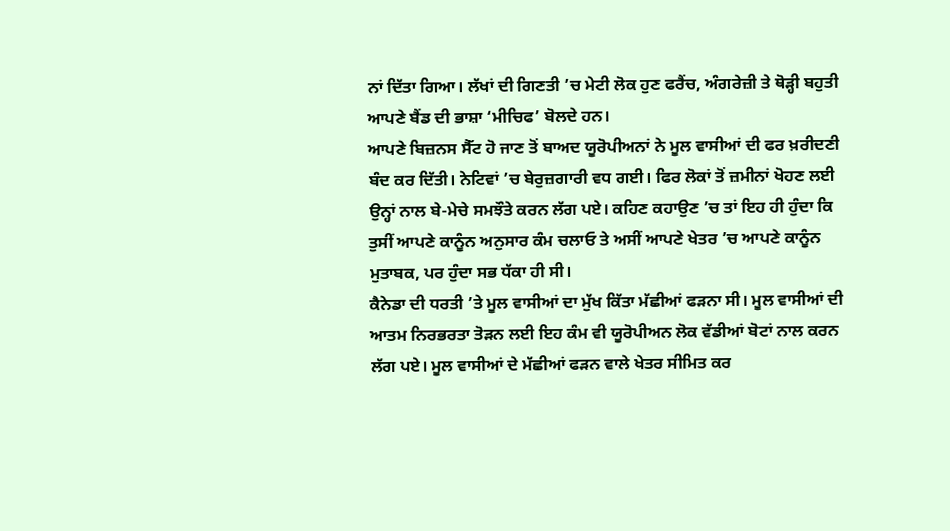ਨਾਂ ਦਿੱਤਾ ਗਿਆ। ਲੱਖਾਂ ਦੀ ਗਿਣਤੀ ’ਚ ਮੇਟੀ ਲੋਕ ਹੁਣ ਫਰੈਂਚ, ਅੰਗਰੇਜ਼ੀ ਤੇ ਥੋੜ੍ਹੀ ਬਹੁਤੀ ਆਪਣੇ ਬੈਂਡ ਦੀ ਭਾਸ਼ਾ ‘ਮੀਚਿਫ’ ਬੋਲਦੇ ਹਨ।
ਆਪਣੇ ਬਿਜ਼ਨਸ ਸੈੱਟ ਹੋ ਜਾਣ ਤੋਂ ਬਾਅਦ ਯੂਰੋਪੀਅਨਾਂ ਨੇ ਮੂਲ ਵਾਸੀਆਂ ਦੀ ਫਰ ਖ਼ਰੀਦਣੀ ਬੰਦ ਕਰ ਦਿੱਤੀ। ਨੇਟਿਵਾਂ ’ਚ ਬੇਰੁਜ਼ਗਾਰੀ ਵਧ ਗਈ। ਫਿਰ ਲੋਕਾਂ ਤੋਂ ਜ਼ਮੀਨਾਂ ਖੋਹਣ ਲਈ ਉਨ੍ਹਾਂ ਨਾਲ ਬੇ-ਮੇਚੇ ਸਮਝੌਤੇ ਕਰਨ ਲੱਗ ਪਏ। ਕਹਿਣ ਕਹਾਉਣ ’ਚ ਤਾਂ ਇਹ ਹੀ ਹੁੰਦਾ ਕਿ ਤੁਸੀਂ ਆਪਣੇ ਕਾਨੂੰਨ ਅਨੁਸਾਰ ਕੰਮ ਚਲਾਓ ਤੇ ਅਸੀਂ ਆਪਣੇ ਖੇਤਰ ’ਚ ਆਪਣੇ ਕਾਨੂੰਨ ਮੁਤਾਬਕ, ਪਰ ਹੁੰਦਾ ਸਭ ਧੱਕਾ ਹੀ ਸੀ।
ਕੈਨੇਡਾ ਦੀ ਧਰਤੀ ’ਤੇ ਮੂਲ ਵਾਸੀਆਂ ਦਾ ਮੁੱਖ ਕਿੱਤਾ ਮੱਛੀਆਂ ਫੜਨਾ ਸੀ। ਮੂਲ ਵਾਸੀਆਂ ਦੀ ਆਤਮ ਨਿਰਭਰਤਾ ਤੋੜਨ ਲਈ ਇਹ ਕੰਮ ਵੀ ਯੂਰੋਪੀਅਨ ਲੋਕ ਵੱਡੀਆਂ ਬੋਟਾਂ ਨਾਲ ਕਰਨ ਲੱਗ ਪਏ। ਮੂਲ ਵਾਸੀਆਂ ਦੇ ਮੱਛੀਆਂ ਫੜਨ ਵਾਲੇ ਖੇਤਰ ਸੀਮਿਤ ਕਰ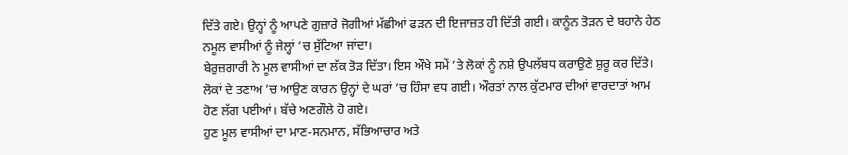ਦਿੱਤੇ ਗਏ। ਉਨ੍ਹਾਂ ਨੂੰ ਆਪਣੇ ਗੁਜ਼ਾਰੇ ਜੋਗੀਆਂ ਮੱਛੀਆਂ ਫੜਨ ਦੀ ਇਜਾਜ਼ਤ ਹੀ ਦਿੱਤੀ ਗਈ। ਕਾਨੂੰਨ ਤੋੜਨ ਦੇ ਬਹਾਨੇ ਹੇਠ ਨਮੂਲ ਵਾਸੀਆਂ ਨੂੰ ਜੇਲ੍ਹਾਂ ’ਚ ਸੁੱਟਿਆ ਜਾਂਦਾ।
ਬੇਰੁਜ਼ਗਾਰੀ ਨੇ ਮੂਲ ਵਾਸੀਆਂ ਦਾ ਲੱਕ ਤੋੜ ਦਿੱਤਾ। ਇਸ ਔਖੇ ਸਮੇਂ ’ਤੇ ਲੋਕਾਂ ਨੂੰ ਨਸ਼ੇ ਉਪਲੱਬਧ ਕਰਾਉਣੇ ਸ਼ੁਰੂ ਕਰ ਦਿੱਤੇ। ਲੋਕਾਂ ਦੇ ਤਣਾਅ ’ਚ ਆਉਣ ਕਾਰਨ ਉਨ੍ਹਾਂ ਦੇ ਘਰਾਂ ’ਚ ਹਿੰਸਾ ਵਧ ਗਈ। ਔਰਤਾਂ ਨਾਲ ਕੁੱਟਮਾਰ ਦੀਆਂ ਵਾਰਦਾਤਾਂ ਆਮ ਹੋਣ ਲੱਗ ਪਈਆਂ। ਬੱਚੇ ਅਣਗੌਲੇ ਹੋ ਗਏ।
ਹੁਣ ਮੂਲ ਵਾਸੀਆਂ ਦਾ ਮਾਣ-ਸਨਮਾਨ, ਸੱਭਿਆਚਾਰ ਅਤੇ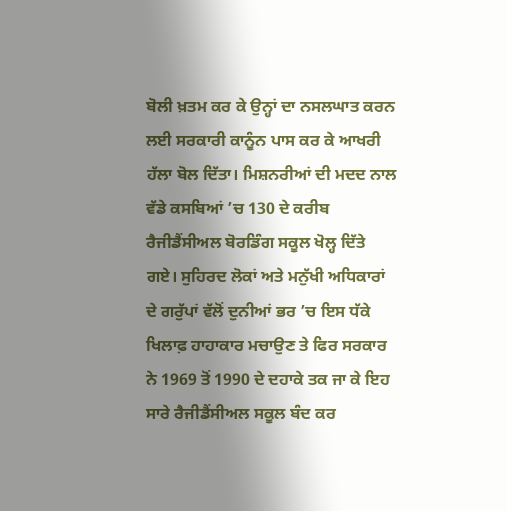ਬੋਲੀ ਖ਼ਤਮ ਕਰ ਕੇ ਉਨ੍ਹਾਂ ਦਾ ਨਸਲਘਾਤ ਕਰਨ ਲਈ ਸਰਕਾਰੀ ਕਾਨੂੰਨ ਪਾਸ ਕਰ ਕੇ ਆਖਰੀ ਹੱਲਾ ਬੋਲ ਦਿੱਤਾ। ਮਿਸ਼ਨਰੀਆਂ ਦੀ ਮਦਦ ਨਾਲ ਵੱਡੇ ਕਸਬਿਆਂ ’ਚ 130 ਦੇ ਕਰੀਬ ਰੈਜੀਡੈਂਸੀਅਲ ਬੋਰਡਿੰਗ ਸਕੂਲ ਖੋਲ੍ਹ ਦਿੱਤੇ ਗਏ। ਸੁਹਿਰਦ ਲੋਕਾਂ ਅਤੇ ਮਨੁੱਖੀ ਅਧਿਕਾਰਾਂ ਦੇ ਗਰੁੱਪਾਂ ਵੱਲੋਂ ਦੁਨੀਆਂ ਭਰ ’ਚ ਇਸ ਧੱਕੇ ਖਿਲਾਫ਼ ਹਾਹਾਕਾਰ ਮਚਾਉਣ ਤੇ ਫਿਰ ਸਰਕਾਰ ਨੇ 1969 ਤੋਂ 1990 ਦੇ ਦਹਾਕੇ ਤਕ ਜਾ ਕੇ ਇਹ ਸਾਰੇ ਰੈਜੀਡੈਂਸੀਅਲ ਸਕੂਲ ਬੰਦ ਕਰ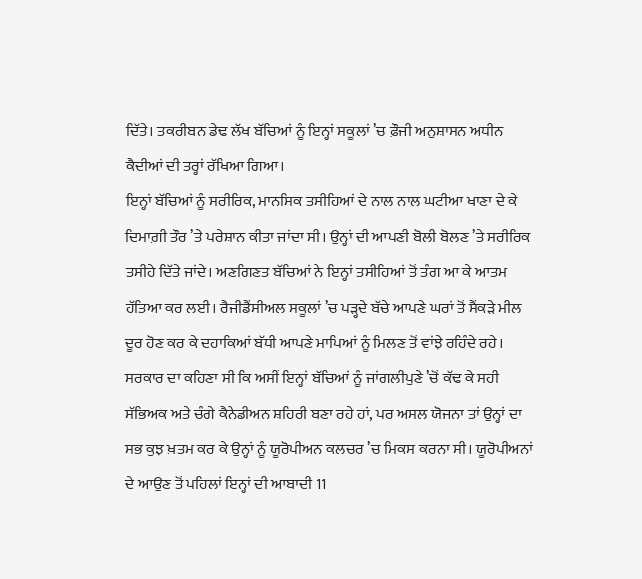ਦਿੱਤੇ। ਤਕਰੀਬਨ ਡੇਢ ਲੱਖ ਬੱਚਿਆਂ ਨੂੰ ਇਨ੍ਹਾਂ ਸਕੂਲਾਂ ’ਚ ਫ਼ੌਜੀ ਅਨੁਸ਼ਾਸਨ ਅਧੀਨ ਕੈਦੀਆਂ ਦੀ ਤਰ੍ਹਾਂ ਰੱਖਿਆ ਗਿਆ।
ਇਨ੍ਹਾਂ ਬੱਚਿਆਂ ਨੂੰ ਸਰੀਰਿਕ, ਮਾਨਸਿਕ ਤਸੀਹਿਆਂ ਦੇ ਨਾਲ ਨਾਲ ਘਟੀਆ ਖਾਣਾ ਦੇ ਕੇ ਦਿਮਾਗ਼ੀ ਤੌਰ ’ਤੇ ਪਰੇਸ਼ਾਨ ਕੀਤਾ ਜਾਂਦਾ ਸੀ। ਉਨ੍ਹਾਂ ਦੀ ਆਪਣੀ ਬੋਲੀ ਬੋਲਣ ’ਤੇ ਸਰੀਰਿਕ ਤਸੀਹੇ ਦਿੱਤੇ ਜਾਂਦੇ। ਅਣਗਿਣਤ ਬੱਚਿਆਂ ਨੇ ਇਨ੍ਹਾਂ ਤਸੀਹਿਆਂ ਤੋਂ ਤੰਗ ਆ ਕੇ ਆਤਮ ਹੱਤਿਆ ਕਰ ਲਈ। ਰੈਜੀਡੈਂਸੀਅਲ ਸਕੂਲਾਂ ’ਚ ਪੜ੍ਹਦੇ ਬੱਚੇ ਆਪਣੇ ਘਰਾਂ ਤੋਂ ਸੈਂਕੜੇ ਮੀਲ ਦੂਰ ਹੋਣ ਕਰ ਕੇ ਦਹਾਕਿਆਂ ਬੱਧੀ ਆਪਣੇ ਮਾਪਿਆਂ ਨੂੰ ਮਿਲਣ ਤੋਂ ਵਾਂਝੇ ਰਹਿੰਦੇ ਰਹੇ। ਸਰਕਾਰ ਦਾ ਕਹਿਣਾ ਸੀ ਕਿ ਅਸੀਂ ਇਨ੍ਹਾਂ ਬੱਚਿਆਂ ਨੂੰ ਜਾਂਗਲੀਪੁਣੇ ’ਚੋਂ ਕੱਢ ਕੇ ਸਹੀ ਸੱਭਿਅਕ ਅਤੇ ਚੰਗੇ ਕੈਨੇਡੀਅਨ ਸ਼ਹਿਰੀ ਬਣਾ ਰਹੇ ਹਾਂ, ਪਰ ਅਸਲ ਯੋਜਨਾ ਤਾਂ ਉਨ੍ਹਾਂ ਦਾ ਸਭ ਕੁਝ ਖ਼ਤਮ ਕਰ ਕੇ ਉਨ੍ਹਾਂ ਨੂੰ ਯੂਰੋਪੀਅਨ ਕਲਚਰ ’ਚ ਮਿਕਸ ਕਰਨਾ ਸੀ। ਯੂਰੋਪੀਅਨਾਂ ਦੇ ਆਉਣ ਤੋਂ ਪਹਿਲਾਂ ਇਨ੍ਹਾਂ ਦੀ ਆਬਾਦੀ 11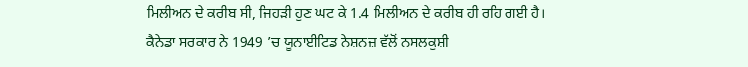ਮਿਲੀਅਨ ਦੇ ਕਰੀਬ ਸੀ, ਜਿਹੜੀ ਹੁਣ ਘਟ ਕੇ 1.4 ਮਿਲੀਅਨ ਦੇ ਕਰੀਬ ਹੀ ਰਹਿ ਗਈ ਹੈ।
ਕੈਨੇਡਾ ਸਰਕਾਰ ਨੇ 1949 ’ਚ ਯੂਨਾਈਟਿਡ ਨੇਸ਼ਨਜ਼ ਵੱਲੋਂ ਨਸਲਕੁਸ਼ੀ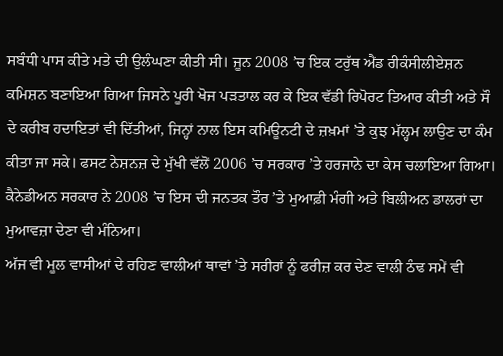ਸਬੰਧੀ ਪਾਸ ਕੀਤੇ ਮਤੇ ਦੀ ਉਲੰਘਣਾ ਕੀਤੀ ਸੀ। ਜੂਨ 2008 ’ਚ ਇਕ ਟਰੁੱਥ ਐਂਡ ਰੀਕੰਸੀਲੀਏਸ਼ਨ ਕਮਿਸ਼ਨ ਬਣਾਇਆ ਗਿਆ ਜਿਸਨੇ ਪੂਰੀ ਖੋਜ ਪੜਤਾਲ ਕਰ ਕੇ ਇਕ ਵੱਡੀ ਰਿਪੋਰਟ ਤਿਆਰ ਕੀਤੀ ਅਤੇ ਸੌ ਦੇ ਕਰੀਬ ਹਦਾਇਤਾਂ ਵੀ ਦਿੱਤੀਆਂ, ਜਿਨ੍ਹਾਂ ਨਾਲ ਇਸ ਕਮਿਊਨਟੀ ਦੇ ਜ਼ਖ਼ਮਾਂ ’ਤੇ ਕੁਝ ਮੱਲ੍ਹਮ ਲਾਉਣ ਦਾ ਕੰਮ ਕੀਤਾ ਜਾ ਸਕੇ। ਫਸਟ ਨੇਸ਼ਨਜ਼ ਦੇ ਮੁੱਖੀ ਵੱਲੋਂ 2006 ’ਚ ਸਰਕਾਰ ’ਤੇ ਹਰਜਾਨੇ ਦਾ ਕੇਸ ਚਲਾਇਆ ਗਿਆ। ਕੈਨੇਡੀਅਨ ਸਰਕਾਰ ਨੇ 2008 ’ਚ ਇਸ ਦੀ ਜਨਤਕ ਤੌਰ ’ਤੇ ਮੁਆਫ਼ੀ ਮੰਗੀ ਅਤੇ ਬਿਲੀਅਨ ਡਾਲਰਾਂ ਦਾ ਮੁਆਵਜ਼ਾ ਦੇਣਾ ਵੀ ਮੰਨਿਆ।
ਅੱਜ ਵੀ ਮੂਲ ਵਾਸੀਆਂ ਦੇ ਰਹਿਣ ਵਾਲੀਆਂ ਥਾਵਾਂ ’ਤੇ ਸਰੀਰਾਂ ਨੂੰ ਫਰੀਜ਼ ਕਰ ਦੇਣ ਵਾਲੀ ਠੰਢ ਸਮੇਂ ਵੀ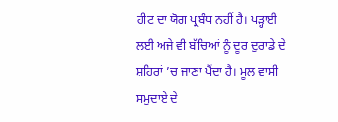ਹੀਟ ਦਾ ਯੋਗ ਪ੍ਰਬੰਧ ਨਹੀਂ ਹੈ। ਪੜ੍ਹਾਈ ਲਈ ਅਜੇ ਵੀ ਬੱਚਿਆਂ ਨੂੰ ਦੂਰ ਦੁਰਾਡੇ ਦੇ ਸ਼ਹਿਰਾਂ ’ਚ ਜਾਣਾ ਪੈਂਦਾ ਹੈ। ਮੂਲ ਵਾਸੀ ਸਮੁਦਾਏ ਦੇ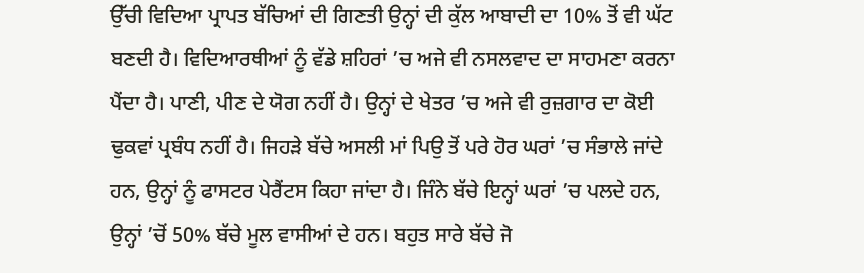ਉੱਚੀ ਵਿਦਿਆ ਪ੍ਰਾਪਤ ਬੱਚਿਆਂ ਦੀ ਗਿਣਤੀ ਉਨ੍ਹਾਂ ਦੀ ਕੁੱਲ ਆਬਾਦੀ ਦਾ 10% ਤੋਂ ਵੀ ਘੱਟ ਬਣਦੀ ਹੈ। ਵਿਦਿਆਰਥੀਆਂ ਨੂੰ ਵੱਡੇ ਸ਼ਹਿਰਾਂ ’ਚ ਅਜੇ ਵੀ ਨਸਲਵਾਦ ਦਾ ਸਾਹਮਣਾ ਕਰਨਾ ਪੈਂਦਾ ਹੈ। ਪਾਣੀ, ਪੀਣ ਦੇ ਯੋਗ ਨਹੀਂ ਹੈ। ਉਨ੍ਹਾਂ ਦੇ ਖੇਤਰ ’ਚ ਅਜੇ ਵੀ ਰੁਜ਼ਗਾਰ ਦਾ ਕੋਈ ਢੁਕਵਾਂ ਪ੍ਰਬੰਧ ਨਹੀਂ ਹੈ। ਜਿਹੜੇ ਬੱਚੇ ਅਸਲੀ ਮਾਂ ਪਿਉ ਤੋਂ ਪਰੇ ਹੋਰ ਘਰਾਂ ’ਚ ਸੰਭਾਲੇ ਜਾਂਦੇ ਹਨ, ਉਨ੍ਹਾਂ ਨੂੰ ਫਾਸਟਰ ਪੇਰੈਂਟਸ ਕਿਹਾ ਜਾਂਦਾ ਹੈ। ਜਿੰਨੇ ਬੱਚੇ ਇਨ੍ਹਾਂ ਘਰਾਂ ’ਚ ਪਲਦੇ ਹਨ, ਉਨ੍ਹਾਂ ’ਚੋਂ 50% ਬੱਚੇ ਮੂਲ ਵਾਸੀਆਂ ਦੇ ਹਨ। ਬਹੁਤ ਸਾਰੇ ਬੱਚੇ ਜੋ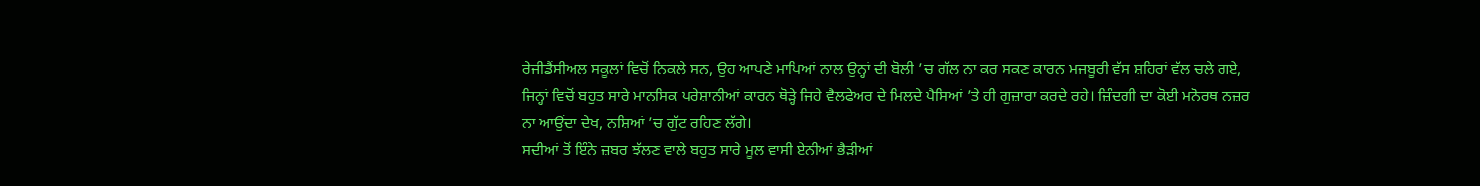ਰੇਜੀਡੈਂਸੀਅਲ ਸਕੂਲਾਂ ਵਿਚੋਂ ਨਿਕਲੇ ਸਨ, ਉਹ ਆਪਣੇ ਮਾਪਿਆਂ ਨਾਲ ਉਨ੍ਹਾਂ ਦੀ ਬੋਲੀ ’ਚ ਗੱਲ ਨਾ ਕਰ ਸਕਣ ਕਾਰਨ ਮਜਬੂਰੀ ਵੱਸ ਸ਼ਹਿਰਾਂ ਵੱਲ ਚਲੇ ਗਏ, ਜਿਨ੍ਹਾਂ ਵਿਚੋਂ ਬਹੁਤ ਸਾਰੇ ਮਾਨਸਿਕ ਪਰੇਸ਼ਾਨੀਆਂ ਕਾਰਨ ਥੋੜ੍ਹੇ ਜਿਹੇ ਵੈਲਫੇਅਰ ਦੇ ਮਿਲਦੇ ਪੈਸਿਆਂ ’ਤੇ ਹੀ ਗੁਜ਼ਾਰਾ ਕਰਦੇ ਰਹੇ। ਜ਼ਿੰਦਗੀ ਦਾ ਕੋਈ ਮਨੋਰਥ ਨਜ਼ਰ ਨਾ ਆਉਂਦਾ ਦੇਖ, ਨਸ਼ਿਆਂ ’ਚ ਗੁੱਟ ਰਹਿਣ ਲੱਗੇ।
ਸਦੀਆਂ ਤੋਂ ਇੰਨੇ ਜ਼ਬਰ ਝੱਲਣ ਵਾਲੇ ਬਹੁਤ ਸਾਰੇ ਮੂਲ ਵਾਸੀ ਏਨੀਆਂ ਭੈੜੀਆਂ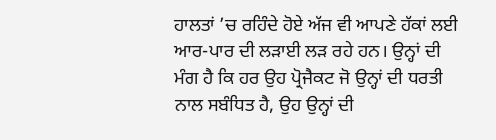ਹਾਲਤਾਂ ’ਚ ਰਹਿੰਦੇ ਹੋਏ ਅੱਜ ਵੀ ਆਪਣੇ ਹੱਕਾਂ ਲਈ ਆਰ-ਪਾਰ ਦੀ ਲੜਾਈ ਲੜ ਰਹੇ ਹਨ। ਉਨ੍ਹਾਂ ਦੀ ਮੰਗ ਹੈ ਕਿ ਹਰ ਉਹ ਪ੍ਰੋਜੈਕਟ ਜੋ ਉਨ੍ਹਾਂ ਦੀ ਧਰਤੀ ਨਾਲ ਸਬੰਧਿਤ ਹੈ, ਉਹ ਉਨ੍ਹਾਂ ਦੀ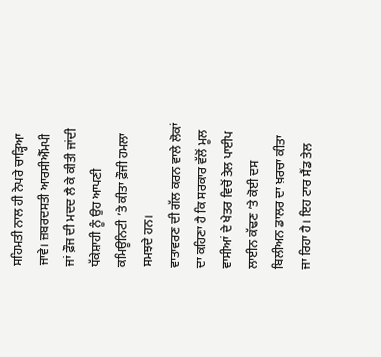ਸਹਿਮਤੀ ਨਾਲ ਹੀ ਨੇਪਰੇ ਚਾੜ੍ਹਿਆ ਜਾਵੇ। ਜ਼ਬਰਦਸਤੀ ਆਰਸੀਐੱਮਪੀ ਜਾਂ ਫ਼ੌਜ ਦੀ ਮਦਦ ਲੈ ਕੇ ਕੀਤੀ ਜਾਂਦੀ ਧੱਕੇਸ਼ਾਹੀ ਨੂੰ ਉਹ ਆਪਣੀ ਕਮਿਊਨਿਟੀ ’ਤੇ ਕੀਤਾ ਫ਼ੌਜੀ ਹਮਲਾ ਸਮਝਦੇ ਹਨ।
ਵਾਤਾਵਰਣ ਦੀ ਗੱਲ ਕਰਨ ਵਾਲੇ ਲੋਕਾਂ ਦਾ ਕਹਿਣਾ ਹੈ ਕਿ ਸਰਕਾਰ ਵੱਲੋਂ ਮੂਲ ਵਾਸੀਆਂ ਦੇ ਖੇਤਰ ਵਿਚੋਂ ਤੇਲ ਪਾਈਪ ਲਾਈਨ ਕੱਢਣ ’ਤੇ ਕੋਈ ਦਸ ਬਿਲੀਅਨ ਡਾਲਰ ਦਾ ਖ਼ਰਚਾ ਕੀਤਾ ਜਾ ਰਿਹਾ ਹੈ। ਇਹ ਟਾਰ ਸੈਂਡ ਤੇਲ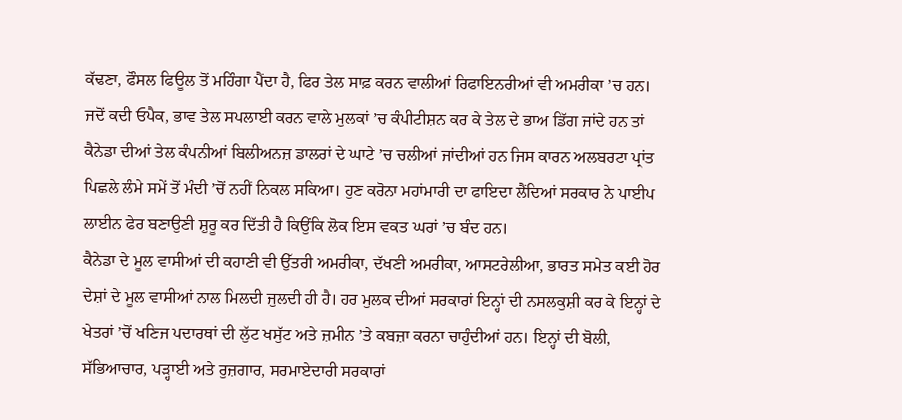ਕੱਢਣਾ, ਫੌਸਲ ਫਿਊਲ ਤੋਂ ਮਹਿੰਗਾ ਪੈਂਦਾ ਹੈ, ਫਿਰ ਤੇਲ ਸਾਫ਼ ਕਰਨ ਵਾਲੀਆਂ ਰਿਫਾਇਨਰੀਆਂ ਵੀ ਅਮਰੀਕਾ ’ਚ ਹਨ। ਜਦੋਂ ਕਦੀ ਓਪੈਕ, ਭਾਵ ਤੇਲ ਸਪਲਾਈ ਕਰਨ ਵਾਲੇ ਮੁਲਕਾਂ ’ਚ ਕੰਪੀਟੀਸ਼ਨ ਕਰ ਕੇ ਤੇਲ ਦੇ ਭਾਅ ਡਿੱਗ ਜਾਂਦੇ ਹਨ ਤਾਂ ਕੈਨੇਡਾ ਦੀਆਂ ਤੇਲ ਕੰਪਨੀਆਂ ਬਿਲੀਅਨਜ਼ ਡਾਲਰਾਂ ਦੇ ਘਾਟੇ ’ਚ ਚਲੀਆਂ ਜਾਂਦੀਆਂ ਹਨ ਜਿਸ ਕਾਰਨ ਅਲਬਰਟਾ ਪ੍ਰਾਂਤ ਪਿਛਲੇ ਲੰਮੇ ਸਮੇਂ ਤੋਂ ਮੰਦੀ ’ਚੋਂ ਨਹੀਂ ਨਿਕਲ ਸਕਿਆ। ਹੁਣ ਕਰੋਨਾ ਮਹਾਂਮਾਰੀ ਦਾ ਫਾਇਦਾ ਲੈਂਦਿਆਂ ਸਰਕਾਰ ਨੇ ਪਾਈਪ ਲਾਈਨ ਫੇਰ ਬਣਾਉਣੀ ਸ਼ੁਰੂ ਕਰ ਦਿੱਤੀ ਹੈ ਕਿਉਂਕਿ ਲੋਕ ਇਸ ਵਕਤ ਘਰਾਂ ’ਚ ਬੰਦ ਹਨ।
ਕੈਨੇਡਾ ਦੇ ਮੂਲ ਵਾਸੀਆਂ ਦੀ ਕਹਾਣੀ ਵੀ ਉੱਤਰੀ ਅਮਰੀਕਾ, ਦੱਖਣੀ ਅਮਰੀਕਾ, ਆਸਟਰੇਲੀਆ, ਭਾਰਤ ਸਮੇਤ ਕਈ ਹੋਰ ਦੇਸ਼ਾਂ ਦੇ ਮੂਲ ਵਾਸੀਆਂ ਨਾਲ ਮਿਲਦੀ ਜੁਲਦੀ ਹੀ ਹੈ। ਹਰ ਮੁਲਕ ਦੀਆਂ ਸਰਕਾਰਾਂ ਇਨ੍ਹਾਂ ਦੀ ਨਸਲਕੁਸ਼ੀ ਕਰ ਕੇ ਇਨ੍ਹਾਂ ਦੇ ਖੇਤਰਾਂ ’ਚੋਂ ਖਣਿਜ ਪਦਾਰਥਾਂ ਦੀ ਲੁੱਟ ਖਸੁੱਟ ਅਤੇ ਜ਼ਮੀਨ ’ਤੇ ਕਬਜ਼ਾ ਕਰਨਾ ਚਾਹੁੰਦੀਆਂ ਹਨ। ਇਨ੍ਹਾਂ ਦੀ ਬੋਲੀ, ਸੱਭਿਆਚਾਰ, ਪੜ੍ਹਾਈ ਅਤੇ ਰੁਜ਼ਗਾਰ, ਸਰਮਾਏਦਾਰੀ ਸਰਕਾਰਾਂ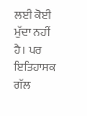ਲਈ ਕੋਈ ਮੁੱਦਾ ਨਹੀਂ ਹੈ। ਪਰ ਇਤਿਹਾਸਕ ਗੱਲ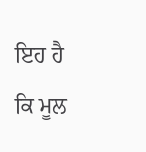ਇਹ ਹੈ ਕਿ ਮੂਲ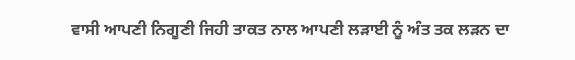ਵਾਸੀ ਆਪਣੀ ਨਿਗੂਣੀ ਜਿਹੀ ਤਾਕਤ ਨਾਲ ਆਪਣੀ ਲੜਾਈ ਨੂੰ ਅੰਤ ਤਕ ਲੜਨ ਦਾ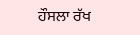ਹੌਸਲਾ ਰੱਖ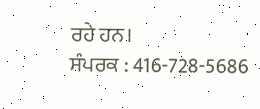ਰਹੇ ਹਨ।
ਸੰਪਰਕ : 416-728-5686